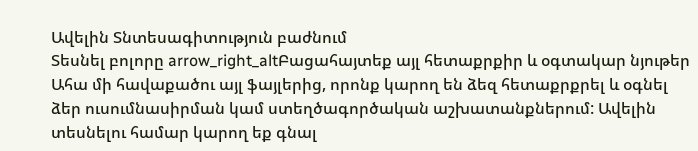Ավելին Տնտեսագիտություն բաժնում
Տեսնել բոլորը arrow_right_altԲացահայտեք այլ հետաքրքիր և օգտակար նյութեր
Ահա մի հավաքածու այլ ֆայլերից, որոնք կարող են ձեզ հետաքրքրել և օգնել ձեր ուսումնասիրման կամ ստեղծագործական աշխատանքներում: Ավելին տեսնելու համար կարող եք գնալ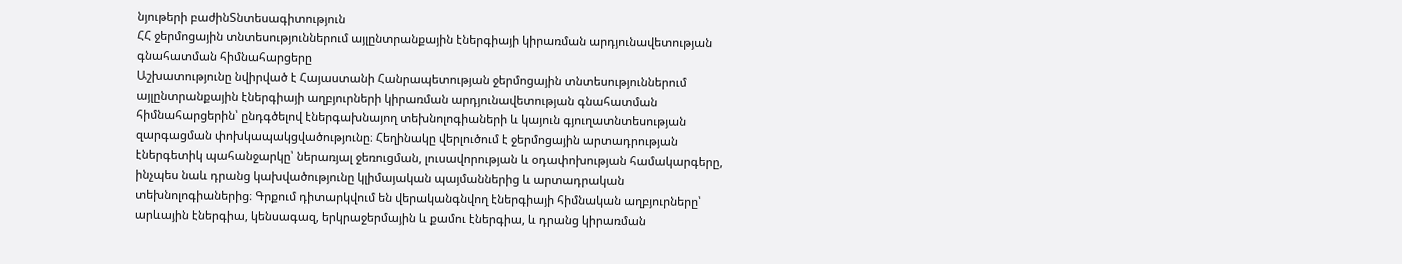նյութերի բաժինՏնտեսագիտություն
ՀՀ ջերմոցային տնտեսություններում այլընտրանքային էներգիայի կիրառման արդյունավետության գնահատման հիմնահարցերը
Աշխատությունը նվիրված է Հայաստանի Հանրապետության ջերմոցային տնտեսություններում այլընտրանքային էներգիայի աղբյուրների կիրառման արդյունավետության գնահատման հիմնահարցերին՝ ընդգծելով էներգախնայող տեխնոլոգիաների և կայուն գյուղատնտեսության զարգացման փոխկապակցվածությունը։ Հեղինակը վերլուծում է ջերմոցային արտադրության էներգետիկ պահանջարկը՝ ներառյալ ջեռուցման, լուսավորության և օդափոխության համակարգերը, ինչպես նաև դրանց կախվածությունը կլիմայական պայմաններից և արտադրական տեխնոլոգիաներից։ Գրքում դիտարկվում են վերականգնվող էներգիայի հիմնական աղբյուրները՝ արևային էներգիա, կենսագազ, երկրաջերմային և քամու էներգիա, և դրանց կիրառման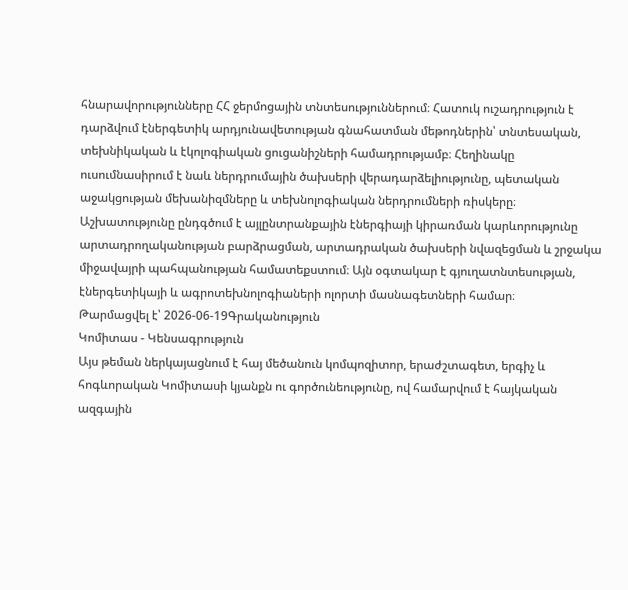հնարավորությունները ՀՀ ջերմոցային տնտեսություններում։ Հատուկ ուշադրություն է դարձվում էներգետիկ արդյունավետության գնահատման մեթոդներին՝ տնտեսական, տեխնիկական և էկոլոգիական ցուցանիշների համադրությամբ։ Հեղինակը ուսումնասիրում է նաև ներդրումային ծախսերի վերադարձելիությունը, պետական աջակցության մեխանիզմները և տեխնոլոգիական ներդրումների ռիսկերը։ Աշխատությունը ընդգծում է այլընտրանքային էներգիայի կիրառման կարևորությունը արտադրողականության բարձրացման, արտադրական ծախսերի նվազեցման և շրջակա միջավայրի պահպանության համատեքստում։ Այն օգտակար է գյուղատնտեսության, էներգետիկայի և ագրոտեխնոլոգիաների ոլորտի մասնագետների համար։
Թարմացվել է՝ 2026-06-19Գրականություն
Կոմիտաս - Կենսագրություն
Այս թեման ներկայացնում է հայ մեծանուն կոմպոզիտոր, երաժշտագետ, երգիչ և հոգևորական Կոմիտասի կյանքն ու գործունեությունը, ով համարվում է հայկական ազգային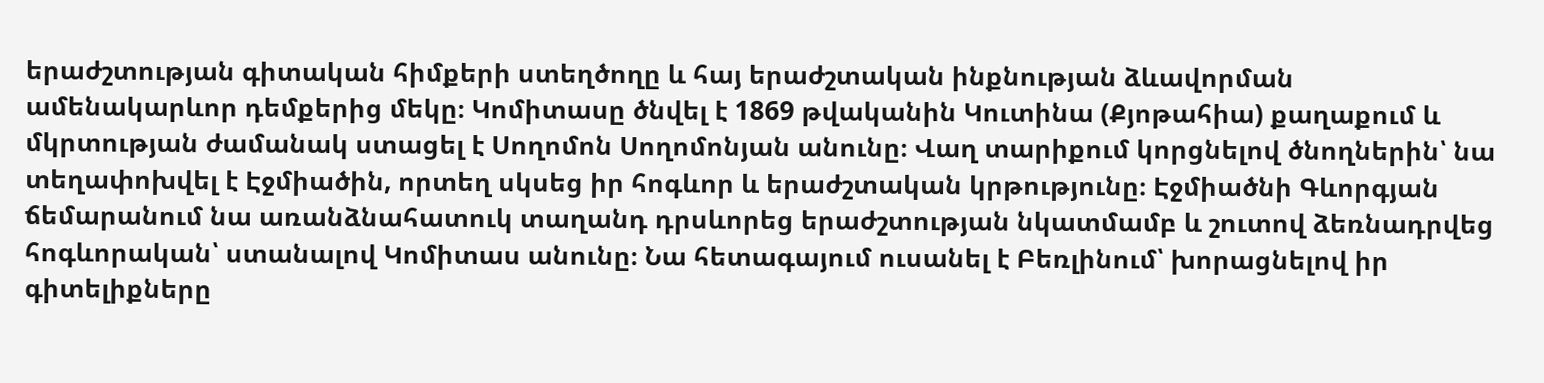երաժշտության գիտական հիմքերի ստեղծողը և հայ երաժշտական ինքնության ձևավորման ամենակարևոր դեմքերից մեկը։ Կոմիտասը ծնվել է 1869 թվականին Կուտինա (Քյոթահիա) քաղաքում և մկրտության ժամանակ ստացել է Սողոմոն Սողոմոնյան անունը։ Վաղ տարիքում կորցնելով ծնողներին՝ նա տեղափոխվել է Էջմիածին, որտեղ սկսեց իր հոգևոր և երաժշտական կրթությունը։ Էջմիածնի Գևորգյան ճեմարանում նա առանձնահատուկ տաղանդ դրսևորեց երաժշտության նկատմամբ և շուտով ձեռնադրվեց հոգևորական՝ ստանալով Կոմիտաս անունը։ Նա հետագայում ուսանել է Բեռլինում՝ խորացնելով իր գիտելիքները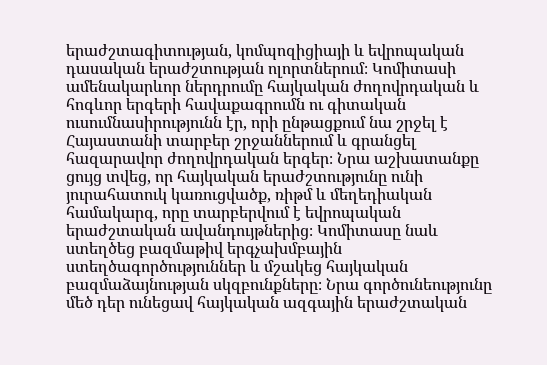երաժշտագիտության, կոմպոզիցիայի և եվրոպական դասական երաժշտության ոլորտներում։ Կոմիտասի ամենակարևոր ներդրումը հայկական ժողովրդական և հոգևոր երգերի հավաքագրումն ու գիտական ուսումնասիրությունն էր, որի ընթացքում նա շրջել է Հայաստանի տարբեր շրջաններում և գրանցել հազարավոր ժողովրդական երգեր։ Նրա աշխատանքը ցույց տվեց, որ հայկական երաժշտությունը ունի յուրահատուկ կառուցվածք, ռիթմ և մեղեդիական համակարգ, որը տարբերվում է եվրոպական երաժշտական ավանդույթներից։ Կոմիտասը նաև ստեղծեց բազմաթիվ երգչախմբային ստեղծագործություններ և մշակեց հայկական բազմաձայնության սկզբունքները։ Նրա գործունեությունը մեծ դեր ունեցավ հայկական ազգային երաժշտական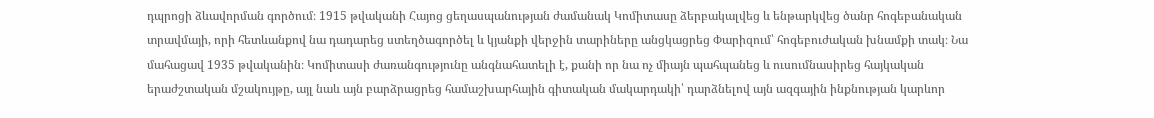դպրոցի ձևավորման գործում։ 1915 թվականի Հայոց ցեղասպանության ժամանակ Կոմիտասը ձերբակալվեց և ենթարկվեց ծանր հոգեբանական տրավմայի, որի հետևանքով նա դադարեց ստեղծագործել և կյանքի վերջին տարիները անցկացրեց Փարիզում՝ հոգեբուժական խնամքի տակ։ Նա մահացավ 1935 թվականին։ Կոմիտասի ժառանգությունը անգնահատելի է, քանի որ նա ոչ միայն պահպանեց և ուսումնասիրեց հայկական երաժշտական մշակույթը, այլ նաև այն բարձրացրեց համաշխարհային գիտական մակարդակի՝ դարձնելով այն ազգային ինքնության կարևոր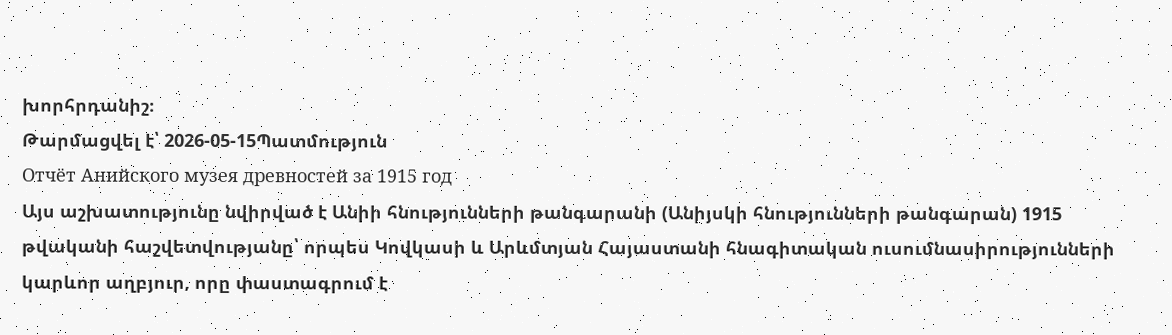խորհրդանիշ։
Թարմացվել է՝ 2026-05-15Պատմություն
Отчёт Анийского музея древностей за 1915 год
Այս աշխատությունը նվիրված է Անիի հնությունների թանգարանի (Անիյսկի հնությունների թանգարան) 1915 թվականի հաշվետվությանը՝ որպես Կովկասի և Արևմտյան Հայաստանի հնագիտական ուսումնասիրությունների կարևոր աղբյուր, որը փաստագրում է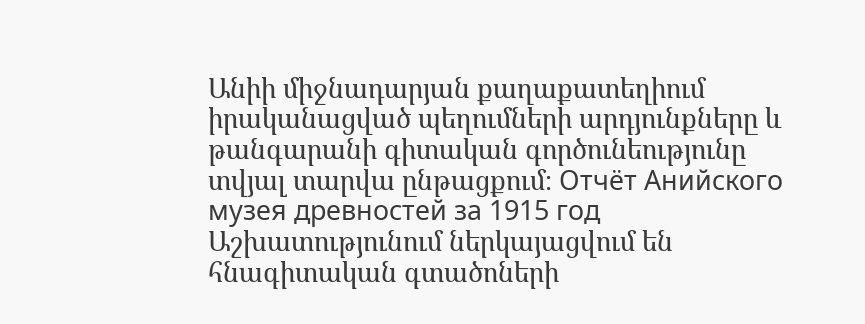Անիի միջնադարյան քաղաքատեղիում իրականացված պեղումների արդյունքները և թանգարանի գիտական գործունեությունը տվյալ տարվա ընթացքում։ Отчёт Анийского музея древностей за 1915 год Աշխատությունում ներկայացվում են հնագիտական գտածոների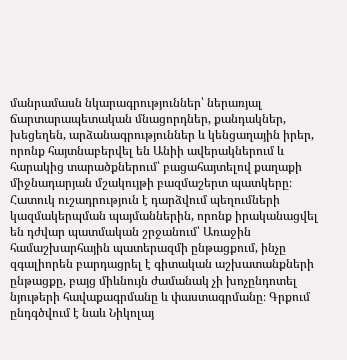մանրամասն նկարագրություններ՝ ներառյալ ճարտարապետական մնացորդներ, քանդակներ, խեցեղեն, արձանագրություններ և կենցաղային իրեր, որոնք հայտնաբերվել են Անիի ավերակներում և հարակից տարածքներում՝ բացահայտելով քաղաքի միջնադարյան մշակույթի բազմաշերտ պատկերը։ Հատուկ ուշադրություն է դարձվում պեղումների կազմակերպման պայմաններին, որոնք իրականացվել են դժվար պատմական շրջանում՝ Առաջին համաշխարհային պատերազմի ընթացքում, ինչը զգալիորեն բարդացրել է գիտական աշխատանքների ընթացքը, բայց միևնույն ժամանակ չի խոչընդոտել նյութերի հավաքագրմանը և փաստագրմանը։ Գրքում ընդգծվում է նաև Նիկոլայ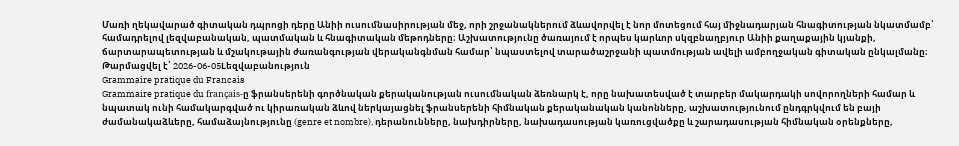Մառի ղեկավարած գիտական դպրոցի դերը Անիի ուսումնասիրության մեջ, որի շրջանակներում ձևավորվել է նոր մոտեցում հայ միջնադարյան հնագիտության նկատմամբ՝ համադրելով լեզվաբանական, պատմական և հնագիտական մեթոդները։ Աշխատությունը ծառայում է որպես կարևոր սկզբնաղբյուր Անիի քաղաքային կյանքի, ճարտարապետության և մշակութային ժառանգության վերականգնման համար՝ նպաստելով տարածաշրջանի պատմության ավելի ամբողջական գիտական ընկալմանը։
Թարմացվել է՝ 2026-06-05Lեզվաբանություն
Grammaire pratique du Francais
Grammaire pratique du français-ը ֆրանսերենի գործնական քերականության ուսումնական ձեռնարկ է, որը նախատեսված է տարբեր մակարդակի սովորողների համար և նպատակ ունի համակարգված ու կիրառական ձևով ներկայացնել ֆրանսերենի հիմնական քերականական կանոնները, աշխատությունում ընդգրկվում են բայի ժամանակաձևերը, համաձայնությունը (genre et nombre), դերանունները, նախդիրները, նախադասության կառուցվածքը և շարադասության հիմնական օրենքները,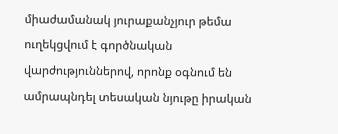միաժամանակ յուրաքանչյուր թեմա ուղեկցվում է գործնական վարժություններով, որոնք օգնում են ամրապնդել տեսական նյութը իրական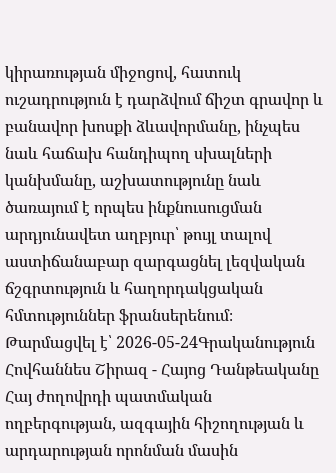կիրառության միջոցով, հատուկ ուշադրություն է դարձվում ճիշտ գրավոր և բանավոր խոսքի ձևավորմանը, ինչպես նաև հաճախ հանդիպող սխալների կանխմանը, աշխատությունը նաև ծառայում է որպես ինքնուսուցման արդյունավետ աղբյուր՝ թույլ տալով աստիճանաբար զարգացնել լեզվական ճշգրտություն և հաղորդակցական հմտություններ ֆրանսերենում։
Թարմացվել է՝ 2026-05-24Գրականություն
Հովհաննես Շիրազ - Հայոց Դանթեականը
Հայ ժողովրդի պատմական ողբերգության, ազգային հիշողության և արդարության որոնման մասին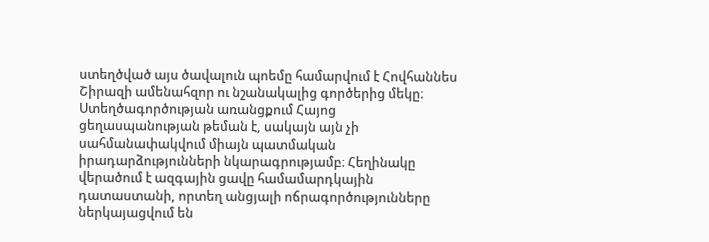ստեղծված այս ծավալուն պոեմը համարվում է Հովհաննես Շիրազի ամենահզոր ու նշանակալից գործերից մեկը։ Ստեղծագործության առանցքում Հայոց ցեղասպանության թեման է, սակայն այն չի սահմանափակվում միայն պատմական իրադարձությունների նկարագրությամբ։ Հեղինակը վերածում է ազգային ցավը համամարդկային դատաստանի, որտեղ անցյալի ոճրագործությունները ներկայացվում են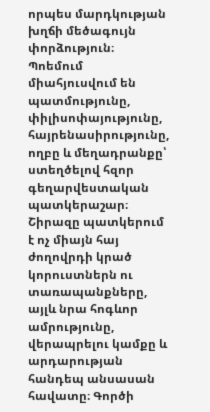որպես մարդկության խղճի մեծագույն փորձություն։ Պոեմում միահյուսվում են պատմությունը, փիլիսոփայությունը, հայրենասիրությունը, ողբը և մեղադրանքը՝ ստեղծելով հզոր գեղարվեստական պատկերաշար։ Շիրազը պատկերում է ոչ միայն հայ ժողովրդի կրած կորուստներն ու տառապանքները, այլև նրա հոգևոր ամրությունը, վերապրելու կամքը և արդարության հանդեպ անսասան հավատը։ Գործի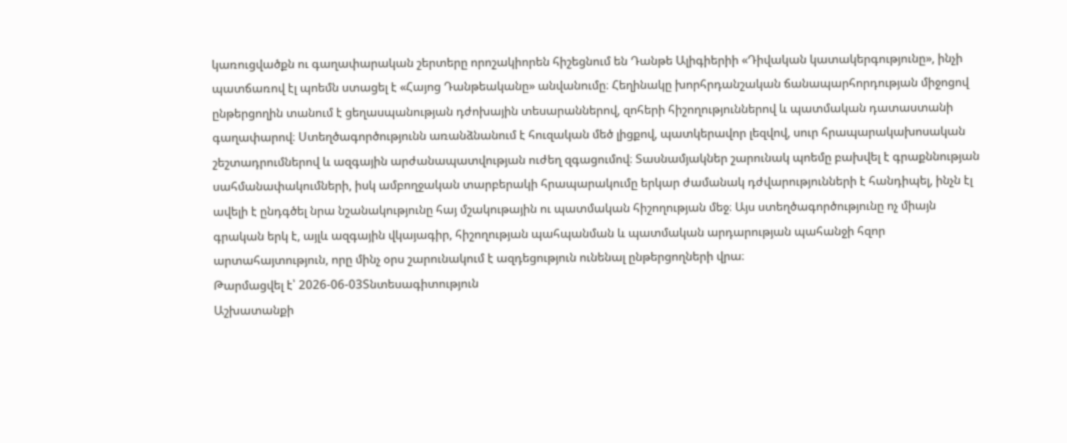կառուցվածքն ու գաղափարական շերտերը որոշակիորեն հիշեցնում են Դանթե Ալիգիերիի «Դիվական կատակերգությունը», ինչի պատճառով էլ պոեմն ստացել է «Հայոց Դանթեականը» անվանումը։ Հեղինակը խորհրդանշական ճանապարհորդության միջոցով ընթերցողին տանում է ցեղասպանության դժոխային տեսարաններով, զոհերի հիշողություններով և պատմական դատաստանի գաղափարով։ Ստեղծագործությունն առանձնանում է հուզական մեծ լիցքով, պատկերավոր լեզվով, սուր հրապարակախոսական շեշտադրումներով և ազգային արժանապատվության ուժեղ զգացումով։ Տասնամյակներ շարունակ պոեմը բախվել է գրաքննության սահմանափակումների, իսկ ամբողջական տարբերակի հրապարակումը երկար ժամանակ դժվարությունների է հանդիպել, ինչն էլ ավելի է ընդգծել նրա նշանակությունը հայ մշակութային ու պատմական հիշողության մեջ։ Այս ստեղծագործությունը ոչ միայն գրական երկ է, այլև ազգային վկայագիր, հիշողության պահպանման և պատմական արդարության պահանջի հզոր արտահայտություն, որը մինչ օրս շարունակում է ազդեցություն ունենալ ընթերցողների վրա։
Թարմացվել է՝ 2026-06-03Տնտեսագիտություն
Աշխատանքի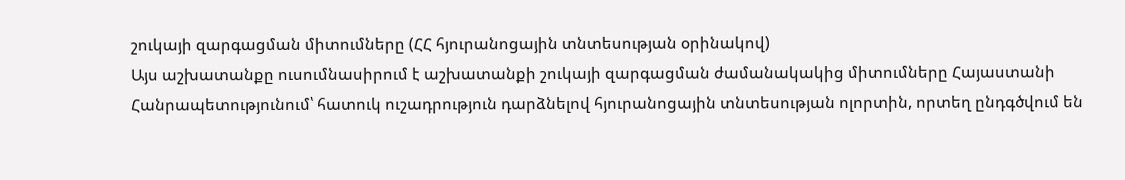շուկայի զարգացման միտումները (ՀՀ հյուրանոցային տնտեսության օրինակով)
Այս աշխատանքը ուսումնասիրում է աշխատանքի շուկայի զարգացման ժամանակակից միտումները Հայաստանի Հանրապետությունում՝ հատուկ ուշադրություն դարձնելով հյուրանոցային տնտեսության ոլորտին, որտեղ ընդգծվում են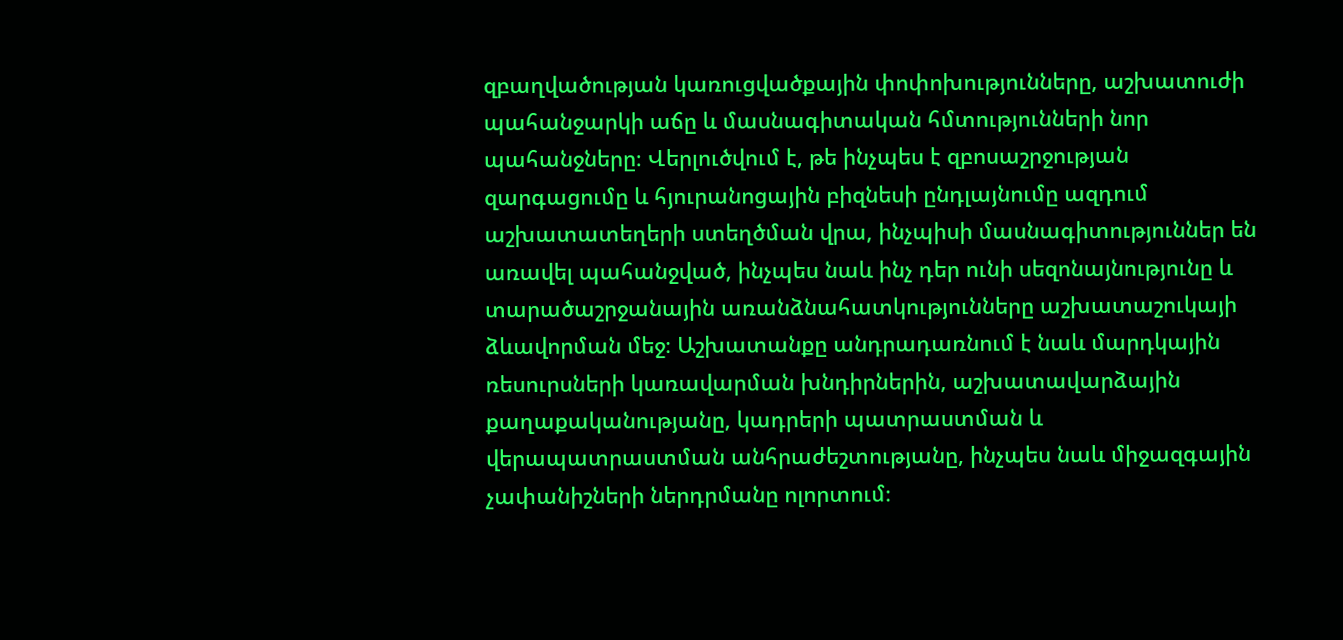զբաղվածության կառուցվածքային փոփոխությունները, աշխատուժի պահանջարկի աճը և մասնագիտական հմտությունների նոր պահանջները։ Վերլուծվում է, թե ինչպես է զբոսաշրջության զարգացումը և հյուրանոցային բիզնեսի ընդլայնումը ազդում աշխատատեղերի ստեղծման վրա, ինչպիսի մասնագիտություններ են առավել պահանջված, ինչպես նաև ինչ դեր ունի սեզոնայնությունը և տարածաշրջանային առանձնահատկությունները աշխատաշուկայի ձևավորման մեջ։ Աշխատանքը անդրադառնում է նաև մարդկային ռեսուրսների կառավարման խնդիրներին, աշխատավարձային քաղաքականությանը, կադրերի պատրաստման և վերապատրաստման անհրաժեշտությանը, ինչպես նաև միջազգային չափանիշների ներդրմանը ոլորտում։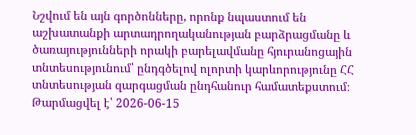Նշվում են այն գործոնները, որոնք նպաստում են աշխատանքի արտադրողականության բարձրացմանը և ծառայությունների որակի բարելավմանը հյուրանոցային տնտեսությունում՝ ընդգծելով ոլորտի կարևորությունը ՀՀ տնտեսության զարգացման ընդհանուր համատեքստում։
Թարմացվել է՝ 2026-06-15